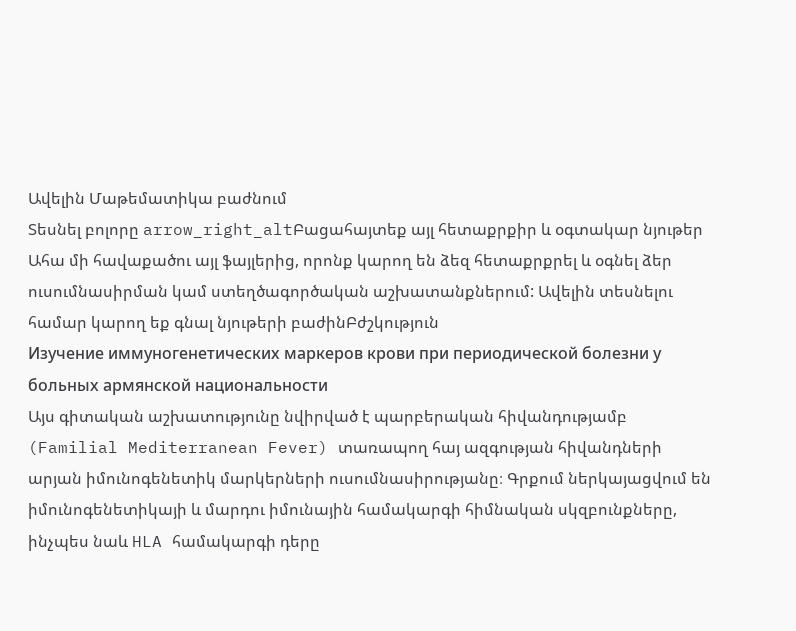Ավելին Մաթեմատիկա բաժնում
Տեսնել բոլորը arrow_right_altԲացահայտեք այլ հետաքրքիր և օգտակար նյութեր
Ահա մի հավաքածու այլ ֆայլերից, որոնք կարող են ձեզ հետաքրքրել և օգնել ձեր ուսումնասիրման կամ ստեղծագործական աշխատանքներում: Ավելին տեսնելու համար կարող եք գնալ նյութերի բաժինԲժշկություն
Изучение иммуногенетических маркеров крови при периодической болезни у больных армянской национальности
Այս գիտական աշխատությունը նվիրված է պարբերական հիվանդությամբ (Familial Mediterranean Fever) տառապող հայ ազգության հիվանդների արյան իմունոգենետիկ մարկերների ուսումնասիրությանը։ Գրքում ներկայացվում են իմունոգենետիկայի և մարդու իմունային համակարգի հիմնական սկզբունքները, ինչպես նաև HLA համակարգի դերը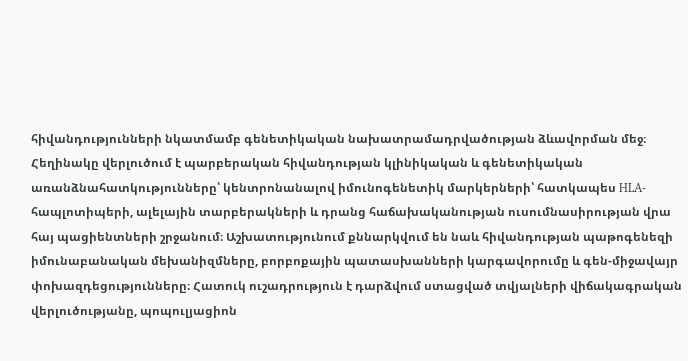հիվանդությունների նկատմամբ գենետիկական նախատրամադրվածության ձևավորման մեջ։ Հեղինակը վերլուծում է պարբերական հիվանդության կլինիկական և գենետիկական առանձնահատկությունները՝ կենտրոնանալով իմունոգենետիկ մարկերների՝ հատկապես HLA-հապլոտիպերի, ալելային տարբերակների և դրանց հաճախականության ուսումնասիրության վրա հայ պացիենտների շրջանում։ Աշխատությունում քննարկվում են նաև հիվանդության պաթոգենեզի իմունաբանական մեխանիզմները, բորբոքային պատասխանների կարգավորումը և գեն-միջավայր փոխազդեցությունները։ Հատուկ ուշադրություն է դարձվում ստացված տվյալների վիճակագրական վերլուծությանը, պոպուլյացիոն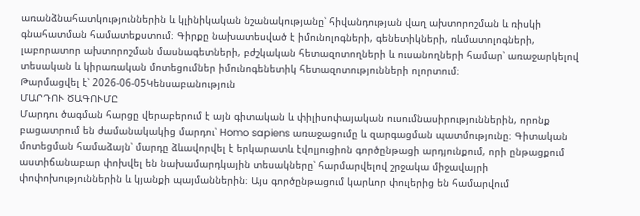առանձնահատկություններին և կլինիկական նշանակությանը՝ հիվանդության վաղ ախտորոշման և ռիսկի գնահատման համատեքստում։ Գիրքը նախատեսված է իմունոլոգների, գենետիկների, ռևմատոլոգների, լաբորատոր ախտորոշման մասնագետների, բժշկական հետազոտողների և ուսանողների համար՝ առաջարկելով տեսական և կիրառական մոտեցումներ իմունոգենետիկ հետազոտությունների ոլորտում։
Թարմացվել է՝ 2026-06-05Կենսաբանություն
ՄԱՐԴՈՒ ԾԱԳՈՒՄԸ
Մարդու ծագման հարցը վերաբերում է այն գիտական և փիլիսոփայական ուսումնասիրություններին, որոնք բացատրում են ժամանակակից մարդու՝ Homo sapiens առաջացումը և զարգացման պատմությունը։ Գիտական մոտեցման համաձայն՝ մարդը ձևավորվել է երկարատև էվոլյուցիոն գործընթացի արդյունքում, որի ընթացքում աստիճանաբար փոխվել են նախամարդկային տեսակները՝ հարմարվելով շրջակա միջավայրի փոփոխություններին և կյանքի պայմաններին։ Այս գործընթացում կարևոր փուլերից են համարվում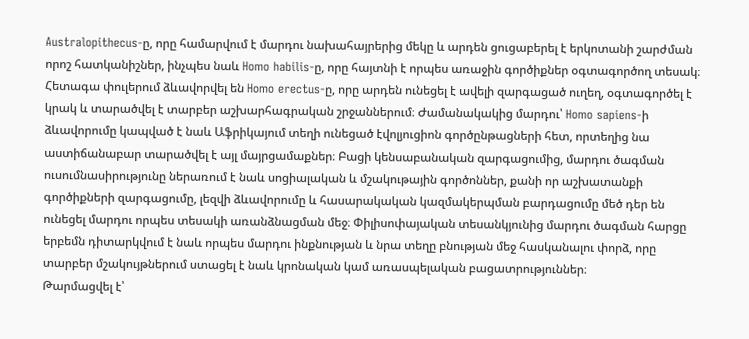Australopithecus-ը, որը համարվում է մարդու նախահայրերից մեկը և արդեն ցուցաբերել է երկոտանի շարժման որոշ հատկանիշներ, ինչպես նաև Homo habilis-ը, որը հայտնի է որպես առաջին գործիքներ օգտագործող տեսակ։ Հետագա փուլերում ձևավորվել են Homo erectus-ը, որը արդեն ունեցել է ավելի զարգացած ուղեղ, օգտագործել է կրակ և տարածվել է տարբեր աշխարհագրական շրջաններում։ Ժամանակակից մարդու՝ Homo sapiens-ի ձևավորումը կապված է նաև Աֆրիկայում տեղի ունեցած էվոլյուցիոն գործընթացների հետ, որտեղից նա աստիճանաբար տարածվել է այլ մայրցամաքներ։ Բացի կենսաբանական զարգացումից, մարդու ծագման ուսումնասիրությունը ներառում է նաև սոցիալական և մշակութային գործոններ, քանի որ աշխատանքի գործիքների զարգացումը, լեզվի ձևավորումը և հասարակական կազմակերպման բարդացումը մեծ դեր են ունեցել մարդու որպես տեսակի առանձնացման մեջ։ Փիլիսոփայական տեսանկյունից մարդու ծագման հարցը երբեմն դիտարկվում է նաև որպես մարդու ինքնության և նրա տեղը բնության մեջ հասկանալու փորձ, որը տարբեր մշակույթներում ստացել է նաև կրոնական կամ առասպելական բացատրություններ։
Թարմացվել է՝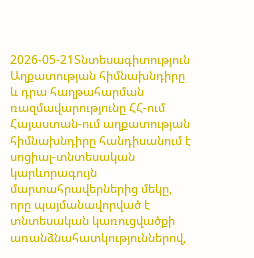2026-05-21Տնտեսագիտություն
Աղքատության հիմնախնդիրը և դրա հաղթահարման ռազմավարությունը ՀՀ-ում
Հայաստան-ում աղքատության հիմնախնդիրը հանդիսանում է սոցիալ-տնտեսական կարևորագույն մարտահրավերներից մեկը, որը պայմանավորված է տնտեսական կառուցվածքի առանձնահատկություններով,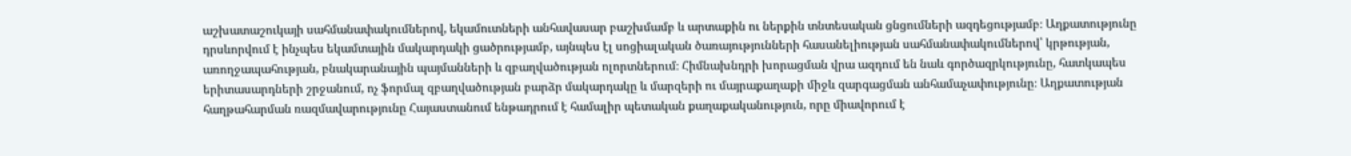աշխատաշուկայի սահմանափակումներով, եկամուտների անհավասար բաշխմամբ և արտաքին ու ներքին տնտեսական ցնցումների ազդեցությամբ։ Աղքատությունը դրսևորվում է ինչպես եկամտային մակարդակի ցածրությամբ, այնպես էլ սոցիալական ծառայությունների հասանելիության սահմանափակումներով՝ կրթության, առողջապահության, բնակարանային պայմանների և զբաղվածության ոլորտներում։ Հիմնախնդրի խորացման վրա ազդում են նաև գործազրկությունը, հատկապես երիտասարդների շրջանում, ոչ ֆորմալ զբաղվածության բարձր մակարդակը և մարզերի ու մայրաքաղաքի միջև զարգացման անհամաչափությունը։ Աղքատության հաղթահարման ռազմավարությունը Հայաստանում ենթադրում է համալիր պետական քաղաքականություն, որը միավորում է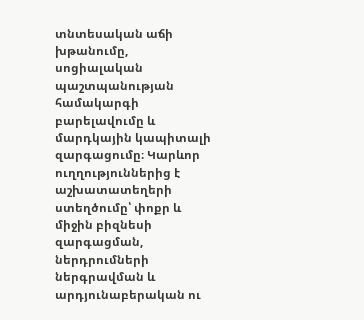տնտեսական աճի խթանումը, սոցիալական պաշտպանության համակարգի բարելավումը և մարդկային կապիտալի զարգացումը։ Կարևոր ուղղություններից է աշխատատեղերի ստեղծումը՝ փոքր և միջին բիզնեսի զարգացման, ներդրումների ներգրավման և արդյունաբերական ու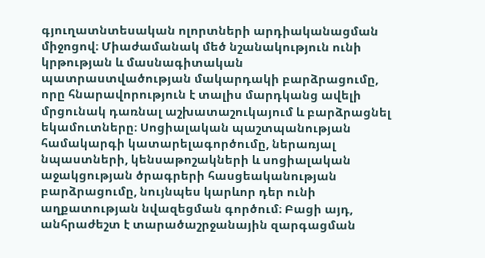գյուղատնտեսական ոլորտների արդիականացման միջոցով։ Միաժամանակ մեծ նշանակություն ունի կրթության և մասնագիտական պատրաստվածության մակարդակի բարձրացումը, որը հնարավորություն է տալիս մարդկանց ավելի մրցունակ դառնալ աշխատաշուկայում և բարձրացնել եկամուտները։ Սոցիալական պաշտպանության համակարգի կատարելագործումը, ներառյալ նպաստների, կենսաթոշակների և սոցիալական աջակցության ծրագրերի հասցեականության բարձրացումը, նույնպես կարևոր դեր ունի աղքատության նվազեցման գործում։ Բացի այդ, անհրաժեշտ է տարածաշրջանային զարգացման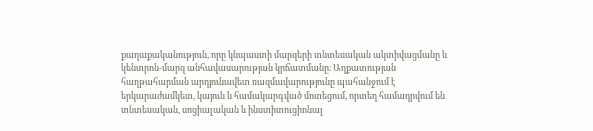քաղաքականություն, որը կնպաստի մարզերի տնտեսական ակտիվացմանը և կենտրոն-մարզ անհավասարության կրճատմանը։ Աղքատության հաղթահարման արդյունավետ ռազմավարությունը պահանջում է երկարաժամկետ, կայուն և համակարգված մոտեցում, որտեղ համադրվում են տնտեսական, սոցիալական և ինստիտուցիոնալ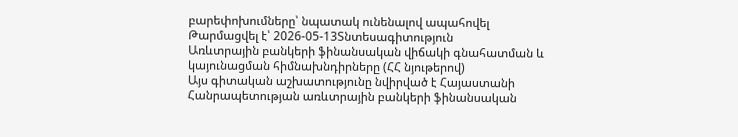բարեփոխումները՝ նպատակ ունենալով ապահովել
Թարմացվել է՝ 2026-05-13Տնտեսագիտություն
Առևտրային բանկերի ֆինանսական վիճակի գնահատման և կայունացման հիմնախնդիրները (ՀՀ նյութերով)
Այս գիտական աշխատությունը նվիրված է Հայաստանի Հանրապետության առևտրային բանկերի ֆինանսական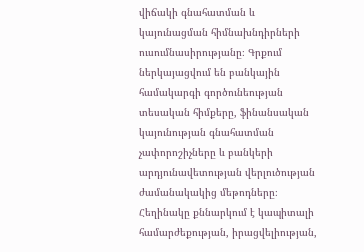վիճակի գնահատման և կայունացման հիմնախնդիրների ուսումնասիրությանը։ Գրքում ներկայացվում են բանկային համակարգի գործունեության տեսական հիմքերը, ֆինանսական կայունության գնահատման չափորոշիչները և բանկերի արդյունավետության վերլուծության ժամանակակից մեթոդները։ Հեղինակը քննարկում է կապիտալի համարժեքության, իրացվելիության,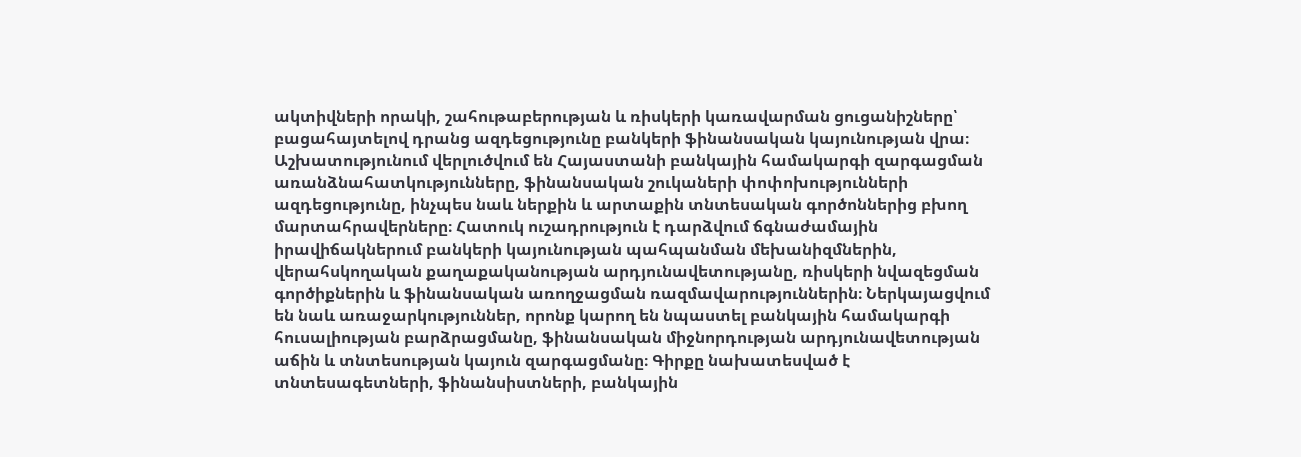ակտիվների որակի, շահութաբերության և ռիսկերի կառավարման ցուցանիշները՝ բացահայտելով դրանց ազդեցությունը բանկերի ֆինանսական կայունության վրա։ Աշխատությունում վերլուծվում են Հայաստանի բանկային համակարգի զարգացման առանձնահատկությունները, ֆինանսական շուկաների փոփոխությունների ազդեցությունը, ինչպես նաև ներքին և արտաքին տնտեսական գործոններից բխող մարտահրավերները։ Հատուկ ուշադրություն է դարձվում ճգնաժամային իրավիճակներում բանկերի կայունության պահպանման մեխանիզմներին, վերահսկողական քաղաքականության արդյունավետությանը, ռիսկերի նվազեցման գործիքներին և ֆինանսական առողջացման ռազմավարություններին։ Ներկայացվում են նաև առաջարկություններ, որոնք կարող են նպաստել բանկային համակարգի հուսալիության բարձրացմանը, ֆինանսական միջնորդության արդյունավետության աճին և տնտեսության կայուն զարգացմանը։ Գիրքը նախատեսված է տնտեսագետների, ֆինանսիստների, բանկային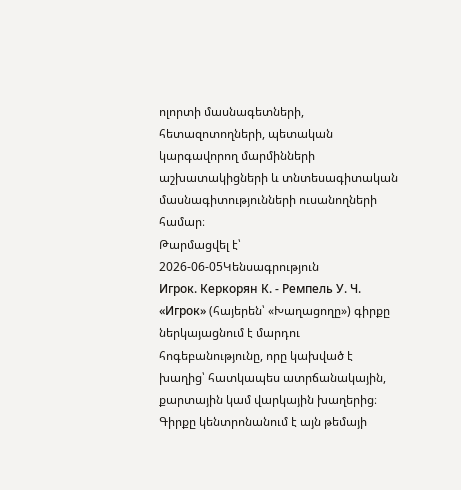ոլորտի մասնագետների, հետազոտողների, պետական կարգավորող մարմինների աշխատակիցների և տնտեսագիտական մասնագիտությունների ուսանողների համար։
Թարմացվել է՝ 2026-06-05Կենսագրություն
Игрок. Керкорян К. - Ремпель У. Ч.
«Игрок» (հայերեն՝ «Խաղացողը») գիրքը ներկայացնում է մարդու հոգեբանությունը, որը կախված է խաղից՝ հատկապես ատրճանակային, քարտային կամ վարկային խաղերից։ Գիրքը կենտրոնանում է այն թեմայի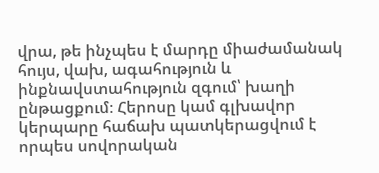վրա, թե ինչպես է մարդը միաժամանակ հույս, վախ, ագահություն և ինքնավստահություն զգում՝ խաղի ընթացքում։ Հերոսը կամ գլխավոր կերպարը հաճախ պատկերացվում է որպես սովորական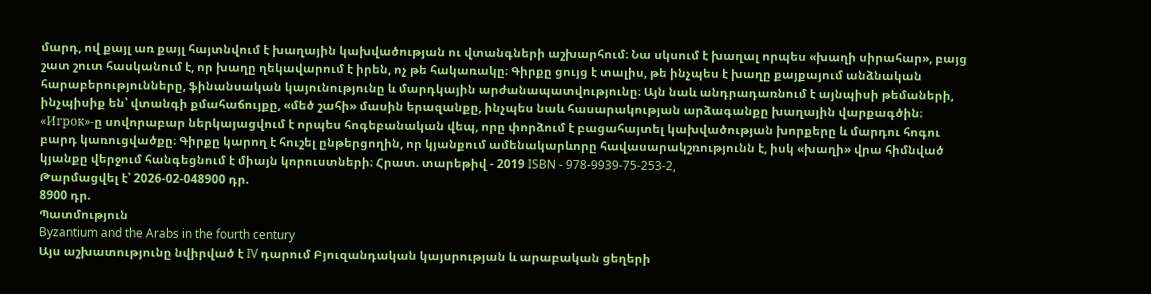մարդ, ով քայլ առ քայլ հայտնվում է խաղային կախվածության ու վտանգների աշխարհում։ Նա սկսում է խաղալ որպես «խաղի սիրահար», բայց շատ շուտ հասկանում է, որ խաղը ղեկավարում է իրեն, ոչ թե հակառակը։ Գիրքը ցույց է տալիս, թե ինչպես է խաղը քայքայում անձնական հարաբերությունները, ֆինանսական կայունությունը և մարդկային արժանապատվությունը։ Այն նաև անդրադառնում է այնպիսի թեմաների, ինչպիսիք են՝ վտանգի քմահաճույքը, «մեծ շահի» մասին երազանքը, ինչպես նաև հասարակության արձագանքը խաղային վարքագծին։ «Игрок»-ը սովորաբար ներկայացվում է որպես հոգեբանական վեպ, որը փորձում է բացահայտել կախվածության խորքերը և մարդու հոգու բարդ կառուցվածքը։ Գիրքը կարող է հուշել ընթերցողին, որ կյանքում ամենակարևորը հավասարակշռությունն է, իսկ «խաղի» վրա հիմնված կյանքը վերջում հանգեցնում է միայն կորուստների։ Հրատ. տարեթիվ - 2019 ISBN - 978-9939-75-253-2,
Թարմացվել է՝ 2026-02-048900 դր.
8900 դր.
Պատմություն
Byzantium and the Arabs in the fourth century
Այս աշխատությունը նվիրված է IV դարում Բյուզանդական կայսրության և արաբական ցեղերի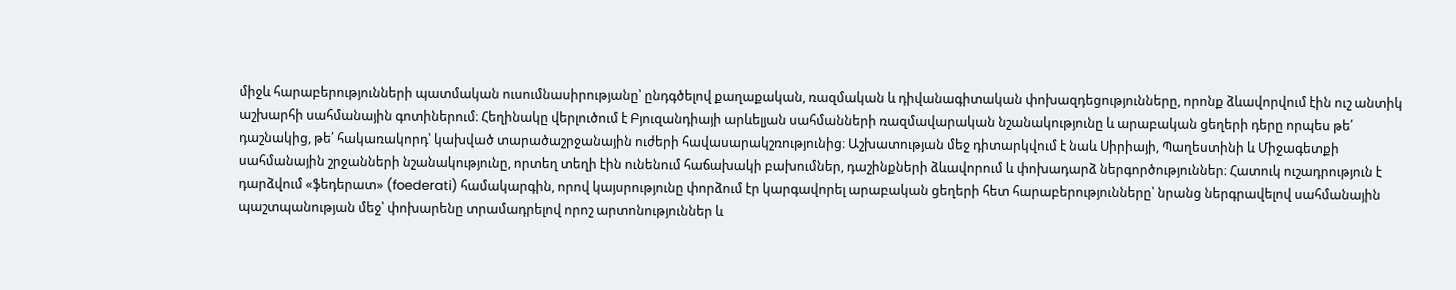միջև հարաբերությունների պատմական ուսումնասիրությանը՝ ընդգծելով քաղաքական, ռազմական և դիվանագիտական փոխազդեցությունները, որոնք ձևավորվում էին ուշ անտիկ աշխարհի սահմանային գոտիներում։ Հեղինակը վերլուծում է Բյուզանդիայի արևելյան սահմանների ռազմավարական նշանակությունը և արաբական ցեղերի դերը որպես թե՛ դաշնակից, թե՛ հակառակորդ՝ կախված տարածաշրջանային ուժերի հավասարակշռությունից։ Աշխատության մեջ դիտարկվում է նաև Սիրիայի, Պաղեստինի և Միջագետքի սահմանային շրջանների նշանակությունը, որտեղ տեղի էին ունենում հաճախակի բախումներ, դաշինքների ձևավորում և փոխադարձ ներգործություններ։ Հատուկ ուշադրություն է դարձվում «ֆեդերատ» (foederati) համակարգին, որով կայսրությունը փորձում էր կարգավորել արաբական ցեղերի հետ հարաբերությունները՝ նրանց ներգրավելով սահմանային պաշտպանության մեջ՝ փոխարենը տրամադրելով որոշ արտոնություններ և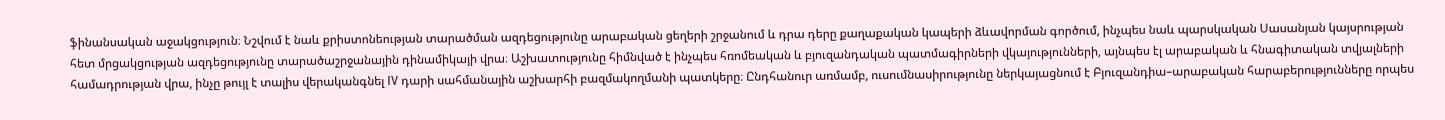ֆինանսական աջակցություն։ Նշվում է նաև քրիստոնեության տարածման ազդեցությունը արաբական ցեղերի շրջանում և դրա դերը քաղաքական կապերի ձևավորման գործում, ինչպես նաև պարսկական Սասանյան կայսրության հետ մրցակցության ազդեցությունը տարածաշրջանային դինամիկայի վրա։ Աշխատությունը հիմնված է ինչպես հռոմեական և բյուզանդական պատմագիրների վկայությունների, այնպես էլ արաբական և հնագիտական տվյալների համադրության վրա, ինչը թույլ է տալիս վերականգնել IV դարի սահմանային աշխարհի բազմակողմանի պատկերը։ Ընդհանուր առմամբ, ուսումնասիրությունը ներկայացնում է Բյուզանդիա–արաբական հարաբերությունները որպես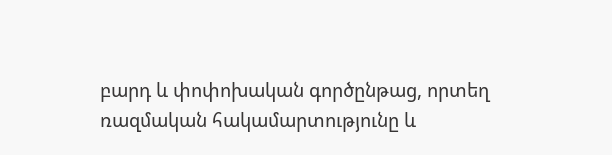բարդ և փոփոխական գործընթաց, որտեղ ռազմական հակամարտությունը և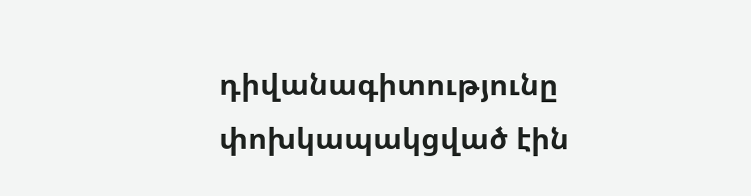դիվանագիտությունը փոխկապակցված էին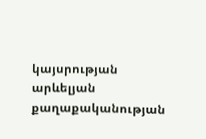կայսրության արևելյան քաղաքականության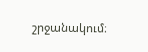շրջանակում։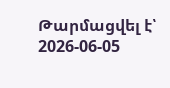Թարմացվել է՝ 2026-06-05